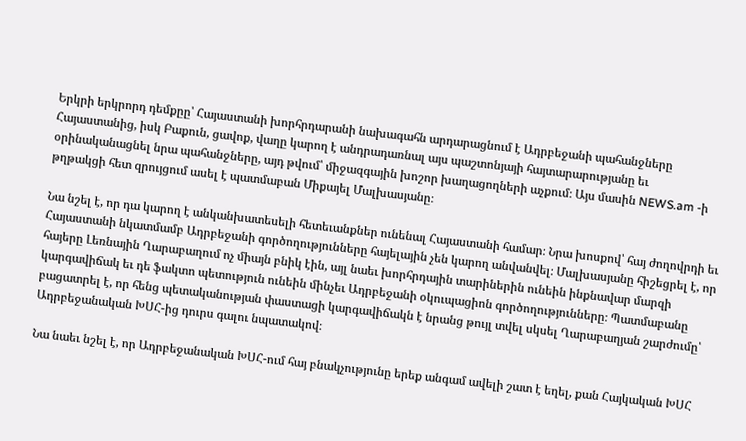Երկրի երկրորդ դեմքըը՝ Հայաստանի խորհրդարանի նախագահն արդարացնում է Ադրբեջանի պահանջները Հայաստանից, իսկ Բաքուն, ցավոք, վաղը կարող է անդրադառնալ այս պաշտոնյայի հայտարարությանը եւ օրինականացնել նրա պահանջները, այդ թվում՝ միջազգային խոշոր խաղացողների աչքում։ Այս մասին NEWS.am -ի թղթակցի հետ զրույցում ասել է պատմաբան Միքայել Մալխասյանը։

Նա նշել է, որ դա կարող է անկանխատեսելի հետեւանքներ ունենալ Հայաստանի համար։ Նրա խոսքով՝ հայ ժողովրդի եւ Հայաստանի նկատմամբ Ադրբեջանի գործողությունները հայելային չեն կարող անվանվել։ Մալխասյանը հիշեցրել է, որ հայերը Լեռնային Ղարաբաղում ոչ միայն բնիկ էին, այլ նաեւ խորհրդային տարիներին ունեին ինքնավար մարզի կարգավիճակ եւ դե ֆակտո պետություն ունեին մինչեւ Ադրբեջանի օկուպացիոն գործողությունները։ Պատմաբանը բացատրել է, որ հենց պետականության փաստացի կարգավիճակն է նրանց թույլ տվել սկսել Ղարաբաղյան շարժումը՝ Ադրբեջանական ԽՍՀ-ից դուրս գալու նպատակով։

Նա նաեւ նշել է, որ Ադրբեջանական ԽՍՀ-ում հայ բնակչությունը երեք անգամ ավելի շատ է եղել, քան Հայկական ԽՍՀ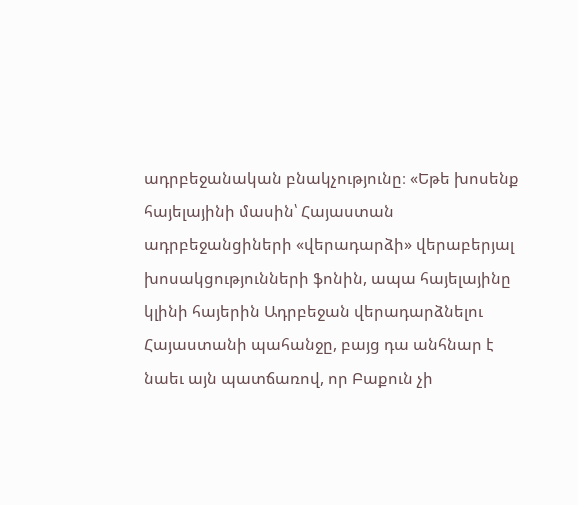ադրբեջանական բնակչությունը։ «Եթե խոսենք հայելայինի մասին՝ Հայաստան ադրբեջանցիների «վերադարձի» վերաբերյալ խոսակցությունների ֆոնին, ապա հայելայինը կլինի հայերին Ադրբեջան վերադարձնելու Հայաստանի պահանջը, բայց դա անհնար է նաեւ այն պատճառով, որ Բաքուն չի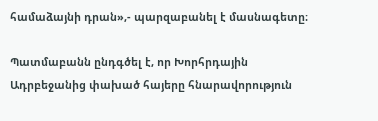համաձայնի դրան»,- պարզաբանել է մասնագետը։

Պատմաբանն ընդգծել է, որ Խորհրդային Ադրբեջանից փախած հայերը հնարավորություն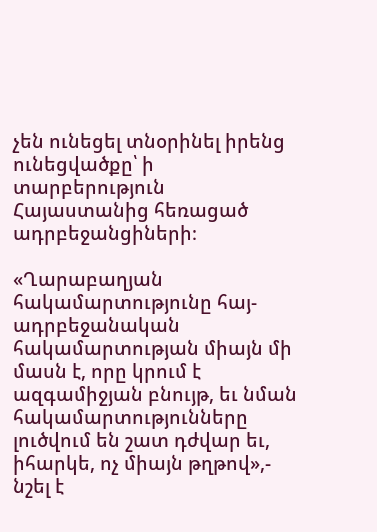չեն ունեցել տնօրինել իրենց ունեցվածքը՝ ի տարբերություն Հայաստանից հեռացած ադրբեջանցիների։

«Ղարաբաղյան հակամարտությունը հայ-ադրբեջանական հակամարտության միայն մի մասն է, որը կրում է ազգամիջյան բնույթ, եւ նման հակամարտությունները լուծվում են շատ դժվար եւ, իհարկե, ոչ միայն թղթով»,- նշել է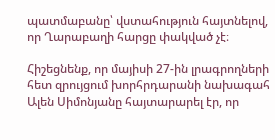պատմաբանը՝ վստահություն հայտնելով, որ Ղարաբաղի հարցը փակված չէ։

Հիշեցնենք, որ մայիսի 27-ին լրագրողների հետ զրույցում խորհրդարանի նախագահ Ալեն Սիմոնյանը հայտարարել էր, որ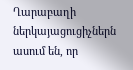Ղարաբաղի ներկայացուցիչներն ասում են, որ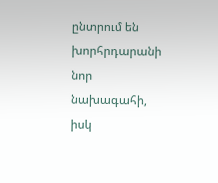ընտրում են խորհրդարանի նոր նախագահի, իսկ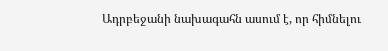Ադրբեջանի նախագահն ասում է, որ հիմնելու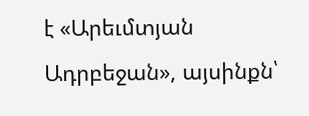է «Արեւմտյան Ադրբեջան», այսինքն՝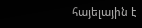հայելային է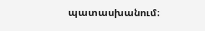պատասխանում։